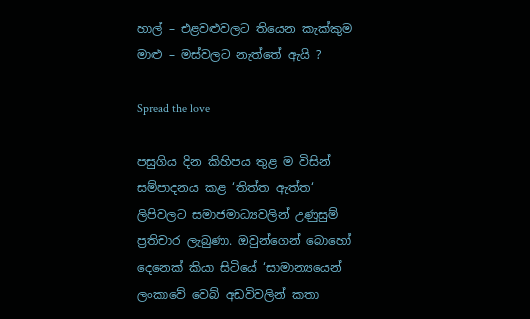හාල් – එළවළුවලට තියෙන කැක්කුම මාළු – මස්වලට නැත්තේ ඇයි ?

Spread the love

පසුගිය දින කිහිපය තුළ ම විසින් සම්පාදනය කළ ‘තිත්ත ඇත්ත‘ ලිපිවලට සමාජමාධ්‍යවලින් උණුසුම් ප්‍රතිචාර ලැබුණා. ඔවුන්ගෙන් බොහෝ දෙනෙක් කියා සිටියේ ‘සාමාන්‍යයෙන් ලංකාවේ වෙබ් අඩවිවලින් කතා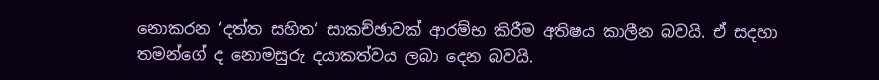නොකරන ‘දත්ත සහිත‘ සාකච්ඡාවක් ආරම්භ කිරීම අතිෂය කාලීන බවයි. ඒ සදහා තමන්ගේ ද නොමසුරු දයාකත්වය ලබා දෙන බවයි.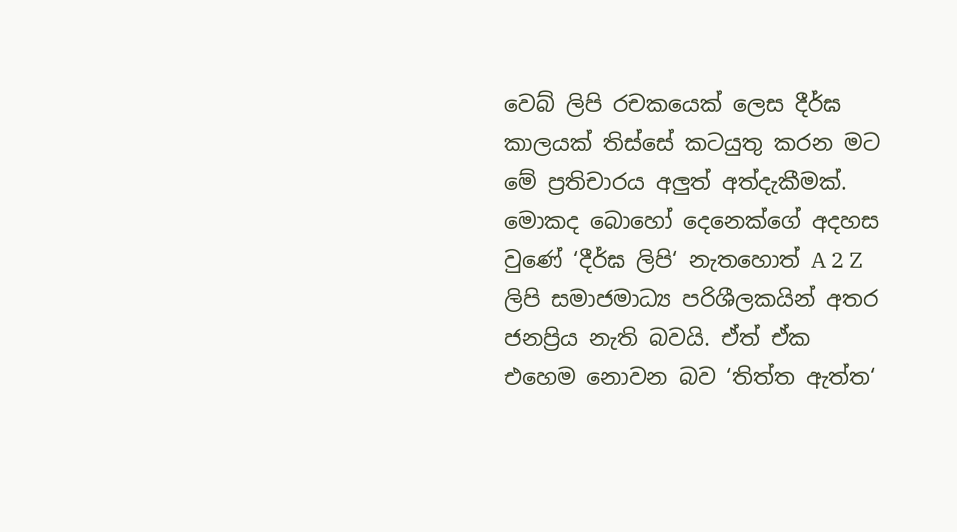වෙබ් ලිපි රචකයෙක් ලෙස දීර්ඝ කාලයක් තිස්සේ කටයුතු කරන මට මේ ප්‍රතිචාරය අලුත් අත්දැකීමක්. මොකද බොහෝ දෙනෙක්ගේ අදහස වුණේ ‘දීර්ඝ ලිපි‘ නැතහොත් A 2 Z ලිපි සමාජමාධ්‍ය පරිශීලකයින් අතර ජනප්‍රිය නැති බවයි. ඒත් ඒක එහෙම නොවන බව ‘තිත්ත ඇත්ත‘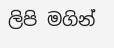ලිපි මගින්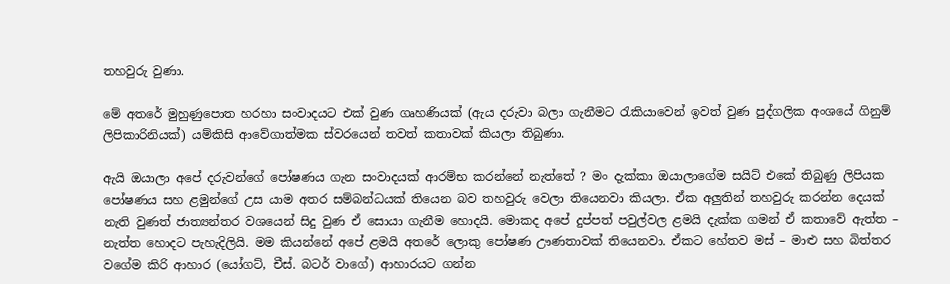තහවුරු වුණා.

මේ අතරේ මුහුණුපොත හරහා සංවාදයට එක් වුණ ගෘහණියක් (ඇය දරුවා බලා ගැනීමට රැකියාවෙන් ඉවත් වුණ පුද්ගලික අංශයේ ගිනුම් ලිපිකාරිනියක්) යම්කිසි ආවේගාත්මක ස්වරයෙන් තවත් කතාවක් කියලා තිබුණා.

ඇයි ඔයාලා අපේ දරුවන්ගේ පෝෂණය ගැන සංවාදයක් ආරම්භ කරන්නේ නැත්තේ ? මං දැක්කා ඔයාලාගේම සයිට් එකේ තිබුණු ලිපියක පෝෂණය සහ ළමුන්ගේ උස යාම අතර සම්බන්ධයක් තියෙන බව තහවුරු වෙලා තියෙනවා කියලා. ඒක අලුතින් තහවුරු කරන්න දෙයක් නැති වුණත් ජාත්‍යන්තර වශයෙන් සිදු වුණ ඒ සොයා ගැනීම හොදයි. මොකද අපේ දුප්පත් පවුල්වල ළමයි දැක්ක ගමන් ඒ කතාවේ ඇත්ත – නැත්ත හොදට පැහැදිලියි. මම කියන්නේ අපේ ළමයි අතරේ ලොකු පෝෂණ ඌණතාවක් තියෙනවා. ඒකට හේතව මස් – මාළු සහ බිත්තර වගේම කිරි ආහාර (යෝගට්, චීස්. බටර් වාගේ) ආහාරයට ගන්න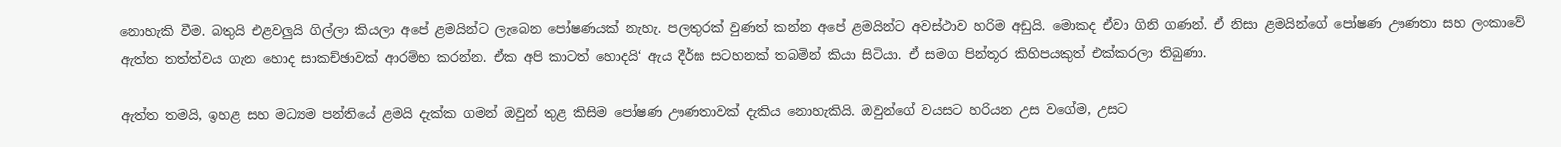නොහැකි වීම. බතුයි එළවලුයි ගිල්ලා කියලා අපේ ළමයින්ට ලැබෙන පෝෂණයක් නැහැ. පලතුරක් වුණත් කන්න අපේ ළමයින්ට අවස්ථාව හරිම අඩුයි. මොකද ඒවා ගිනි ගණන්. ඒ නිසා ළමයින්ගේ පෝෂණ ඌණතා සහ ලංකාවේ ඇත්ත තත්ත්වය ගැන හොද සාකච්ඡාවක් ආරම්භ කරන්න. ඒක අපි කාටත් හොදයි‘ ඇය දීර්ඝ සටහනක් තබමින් කියා සිටියා. ඒ සමග පින්තූර කිහිපයකුත් එක්කරලා තිබුණා.

ඇත්ත තමයි, ඉහළ සහ මධ්‍යම පන්තියේ ළමයි දැක්ක ගමන් ඔවුන් තුළ කිසිම පෝෂණ ඌණතාවක් දැකිය නොහැකියි. ඔවුන්ගේ වයසට හරියන උස වගේම, උසට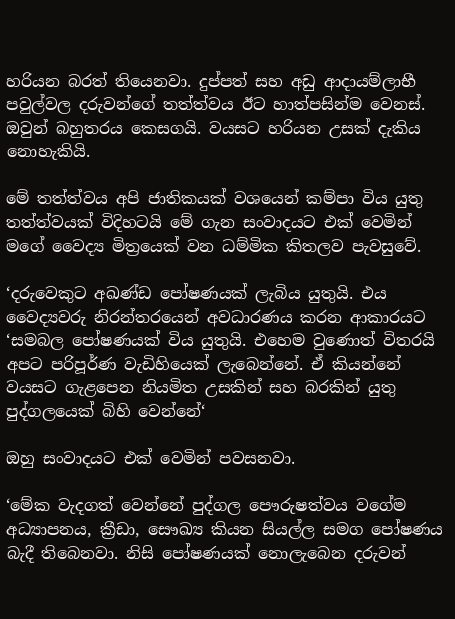හරියන බරත් තියෙනවා. දුප්පත් සහ අඩු ආදායම්ලාභී පවුල්වල දරුවන්ගේ තත්ත්වය ඊට හාත්පසින්ම වෙනස්. ඔවුන් බහුතරය කෙසගයි. වයසට හරියන උසක් දැකිය නොහැකියි.

මේ තත්ත්වය අපි ජාතිකයක් වශයෙන් කම්පා විය යුතු තත්ත්වයක් විදිහටයි මේ ගැන සංවාදයට එක් වෙමින් මගේ වෛද්‍ය මිත්‍රයෙක් වන ධම්මික කිතලව පැවසුවේ.

‘දරුවෙකුට අඛණ්ඩ පෝෂණයක් ලැබිය යුතුයි. එය වෛද්‍යවරු නිරන්තරයෙන් අවධාරණය කරන ආකාරයට ‘සමබල පෝෂණයක් විය යුතුයි. එහෙම වුණොත් විතරයි අපට පරිපූර්ණ වැඩිහියෙක් ලැබෙන්නේ. ඒ කියන්නේ වයසට ගැළපෙන නියමිත උසකින් සහ බරකින් යුතු පුද්ගලයෙක් බිහි වෙන්නේ‘

ඔහු සංවාදයට එක් වෙමින් පවසනවා.

‘මේක වැදගත් වෙන්නේ පුද්ගල පෞරුෂත්වය වගේම අධ්‍යාපනය, ක්‍රීඩා, සෞඛ්‍ය කියන සියල්ල සමග පෝෂණය බැදී තිබෙනවා. නිසි පෝෂණයක් නොලැබෙන දරුවන්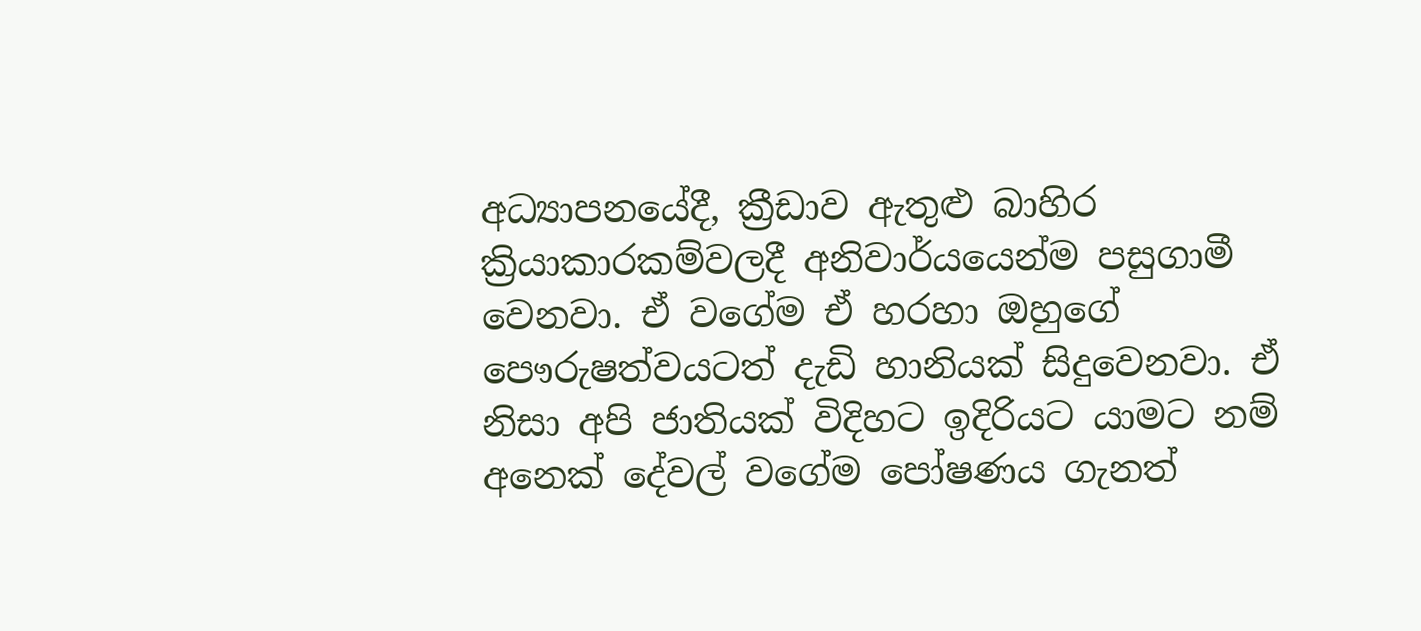අධ්‍යාපනයේදී, ක්‍රීඩාව ඇතුළු බාහිර ක්‍රියාකාරකම්වලදී අනිවාර්යයෙන්ම පසුගාමී වෙනවා. ඒ වගේම ඒ හරහා ඔහුගේ පෞරුෂත්වයටත් දැඩි හානියක් සිදුවෙනවා. ඒ නිසා අපි ජාතියක් විදිහට ඉදිරියට යාමට නම් අනෙක් දේවල් වගේම පෝෂණය ගැනත්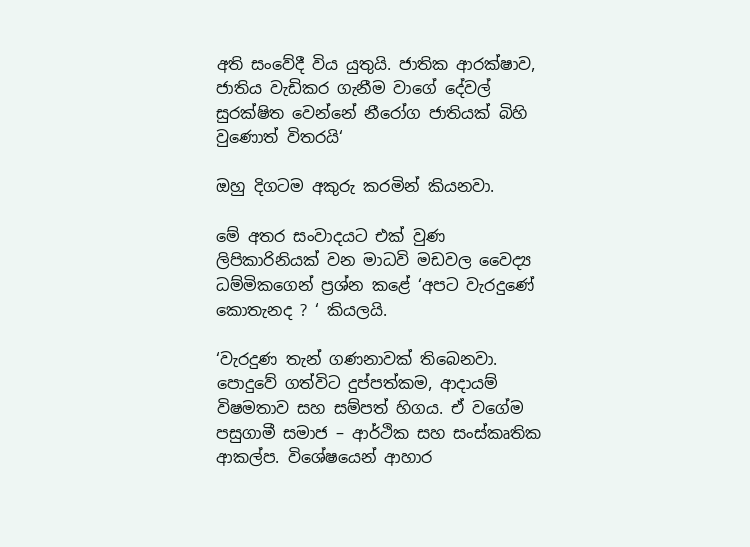අති සංවේදී විය යුතුයි. ජාතික ආරක්ෂාව, ජාතිය වැඩිකර ගැනීම වාගේ දේවල් සුරක්ෂිත වෙන්නේ නීරෝග ජාතියක් බිහි වුණොත් විතරයි‘

ඔහු දිගටම අකුරු කරමින් කියනවා.

මේ අතර සංවාදයට එක් වුණ ලිපිකාරිනියක් වන මාධවි මඩවල වෛද්‍ය ධම්මිකගෙන් ප්‍රශ්න කළේ ‘අපට වැරදුණේ කොතැනද ? ‘ කියලයි.

‘වැරදුණ තැන් ගණනාවක් තිබෙනවා. පොදුවේ ගත්විට දුප්පත්කම, ආදායම් විෂමතාව සහ සම්පත් හිගය. ඒ වගේම පසුගාමී සමාජ – ආර්ථික සහ සංස්කෘතික ආකල්ප. විශේෂයෙන් ආහාර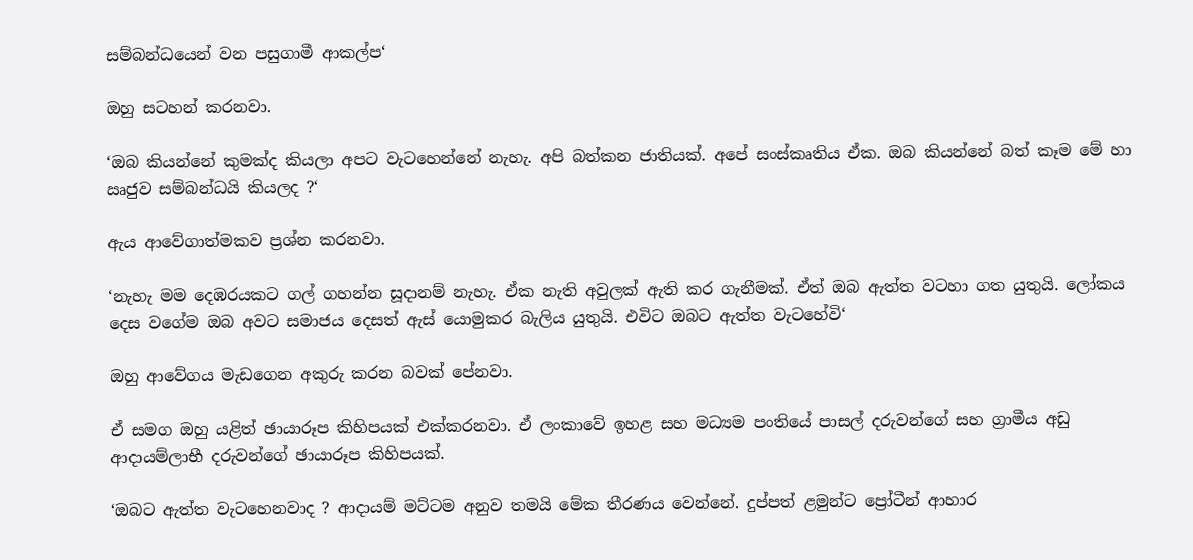සම්බන්ධයෙන් වන පසුගාමී ආකල්ප‘

ඔහු සටහන් කරනවා.

‘ඔබ කියන්නේ කුමක්ද කියලා අපට වැටහෙන්නේ නැහැ. අපි බත්කන ජාතියක්. අපේ සංස්කෘතිය ඒක. ඔබ කියන්නේ බත් කෑම මේ හා ඍජුව සම්බන්ධයි කියලද ?‘

ඇය ආවේගාත්මකව ප්‍රශ්න කරනවා.

‘නැහැ මම දෙඹරයකට ගල් ගහන්න සූදානම් නැහැ. ඒක නැති අවුලක් ඇති කර ගැනීමක්. ඒත් ඔබ ඇත්ත වටහා ගත යුතුයි. ලෝකය දෙස වගේම ඔබ අවට සමාජය දෙසත් ඇස් යොමුකර බැලිය යුතුයි. එවිට ඔබට ඇත්ත වැටහේවි‘

ඔහු ආවේගය මැඩගෙන අකුරු කරන බවක් පේනවා.

ඒ සමග ඔහු යළිත් ඡායාරූප කිහිපයක් එක්කරනවා. ඒ ලංකාවේ ඉහළ සහ මධ්‍යම පංතියේ පාසල් දරුවන්ගේ සහ ග්‍රාමීය අඩු ආදායම්ලාභී දරුවන්ගේ ඡායාරූප කිහිපයක්.

‘ඔබට ඇත්ත වැටහෙනවාද ? ආදායම් මට්ටම අනුව තමයි මේක තීරණය වෙන්නේ. දුප්පත් ළමුන්ට ප්‍රෝටීන් ආහාර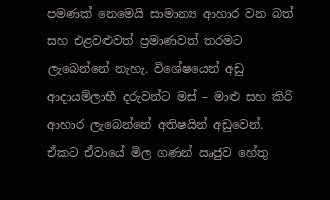පමණක් නෙමෙයි සාමාන්‍ය ආහාර වන බත් සහ එළවළුවත් ප්‍රමාණවත් තරමට ලැබෙන්නේ නැහැ. විශේෂයෙන් අඩු ආදායම්ලාභී දරුවන්ට මස් – මාළු සහ කිරි ආහාර ලැබෙන්නේ අතිෂයින් අඩුවෙන්. ඒකට ඒවායේ මිල ගණන් ඍජුව හේතු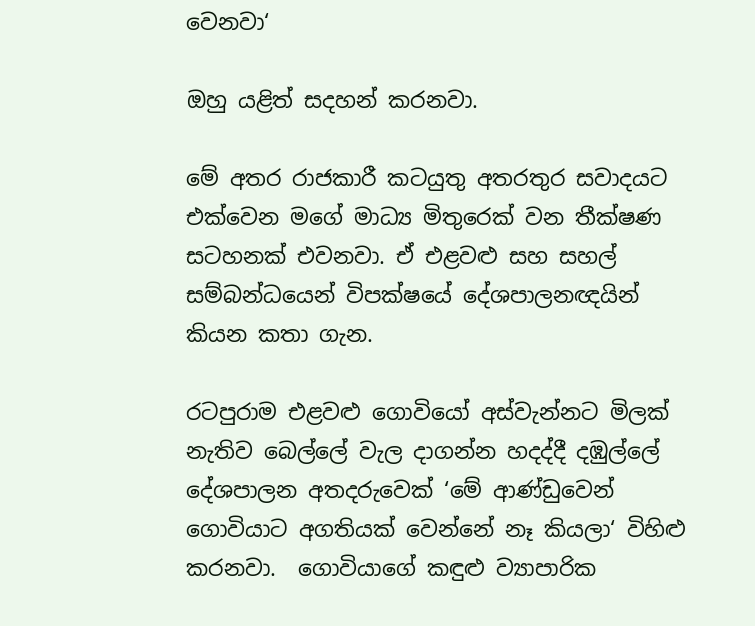වෙනවා‘

ඔහු යළිත් සදහන් කරනවා.

මේ අතර රාජකාරී කටයුතු අතරතුර සවාදයට එක්වෙන මගේ මාධ්‍ය මිතුරෙක් වන තීක්ෂණ සටහනක් එවනවා. ඒ එළවළු සහ සහල් සම්බන්ධයෙන් විපක්ෂයේ දේශපාලනඥයින් කියන කතා ගැන.

රටපුරාම එළවළු ගොවියෝ අස්වැන්නට මිලක් නැතිව බෙල්ලේ වැල දාගන්න හදද්දී දඹුල්ලේ දේශපාලන අතදරුවෙක් ‘මේ ආණ්ඩුවෙන් ගොවියාට අගතියක් වෙන්නේ නෑ කියලා‘ විහිළු කරනවා.  ගොවියාගේ කඳුළු ව්‍යාපාරික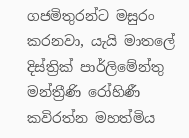ගජමිතුරන්ට මසුරං කරනවා, යැයි මාතලේ දිස්ත්‍රික් පාර්ලිමේන්තු මන්ත්‍රීණි රෝහිණී කවිරත්න මහත්මිය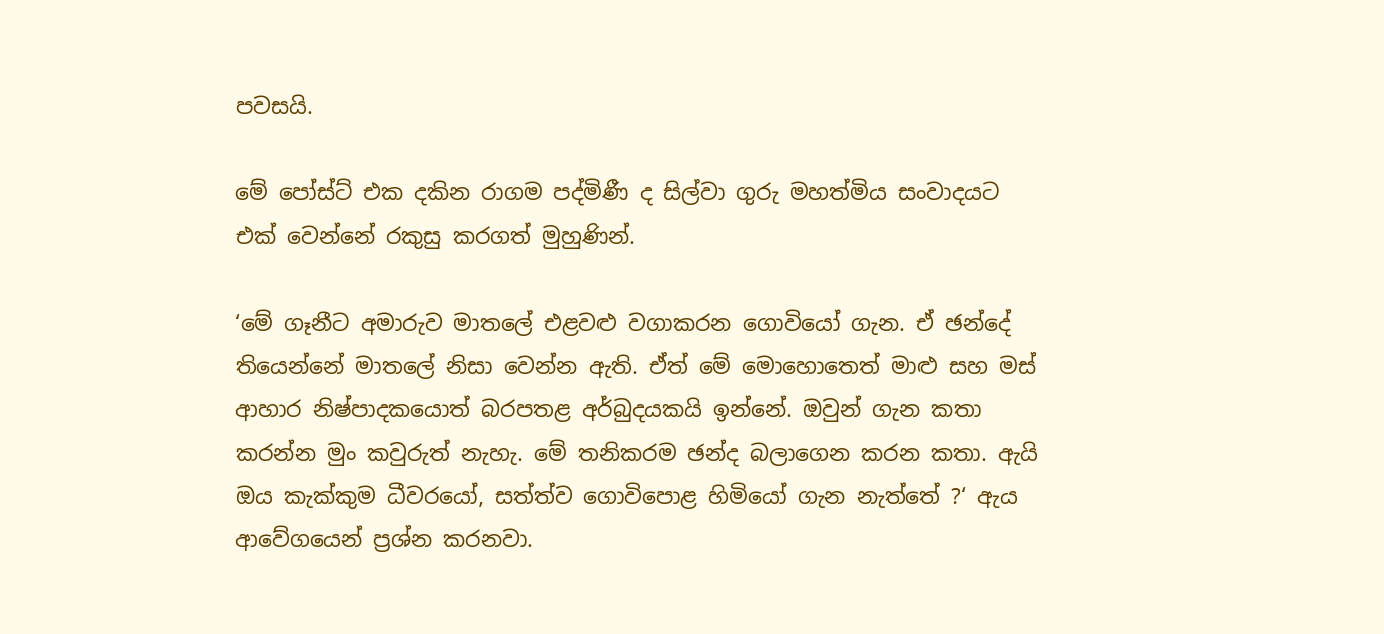පවසයි.

මේ පෝස්ට් එක දකින රාගම පද්මිණී ද සිල්වා ගුරු මහත්මිය සංවාදයට එක් වෙන්නේ රකුසු කරගත් මුහුණින්.

‘මේ ගෑනීට අමාරුව මාතලේ එළවළු වගාකරන ගොවියෝ ගැන. ඒ ඡන්දේ තියෙන්නේ මාතලේ නිසා වෙන්න ඇති. ඒත් මේ මොහොතෙත් මාළු සහ මස් ආහාර නිෂ්පාදකයොත් බරපතළ අර්බුදයකයි ඉන්නේ. ඔවුන් ගැන කතා කරන්න මුං කවුරුත් නැහැ. මේ තනිකරම ඡන්ද බලාගෙන කරන කතා. ඇයි ඔය කැක්කුම ධීවරයෝ, සත්ත්ව ගොවිපොළ හිමියෝ ගැන නැත්තේ ?‘ ඇය ආවේගයෙන් ප්‍රශ්න කරනවා.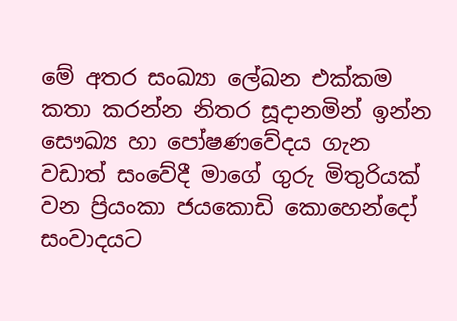මේ අතර සංඛ්‍යා ලේඛන එක්කම කතා කරන්න නිතර සූදානමින් ඉන්න සෞඛ්‍ය හා පෝෂණවේදය ගැන වඩාත් සංවේදී මාගේ ගුරු මිතුරියක් වන ප්‍රියංකා ජයකොඩි කොහෙන්දෝ සංවාදයට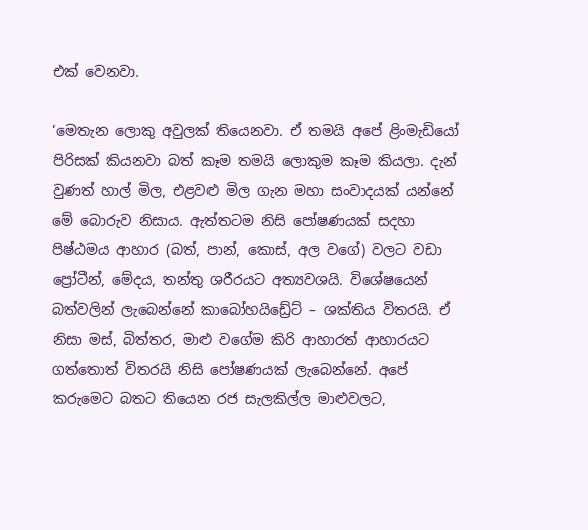එක් වෙනවා.

‘මෙතැන ලොකු අවුලක් තියෙනවා. ඒ තමයි අපේ ළිංමැඩියෝ පිරිසක් කියනවා බත් කෑම තමයි ලොකුම කෑම කියලා. දැන් වුණත් හාල් මිල, එළවළු මිල ගැන මහා සංවාදයක් යන්නේ මේ බොරුව නිසාය. ඇත්තටම නිසි පෝෂණයක් සදහා පිෂ්ඨමය ආහාර (බත්, පාන්, කොස්, අල වගේ) වලට වඩා ප්‍රෝටීන්, මේදය, තන්තු ශරීරයට අත්‍යවශයි. විශේෂයෙන් බත්වලින් ලැබෙන්නේ කාබෝහයිඩ්‍රේට් – ශක්තිය විතරයි. ඒ නිසා මස්, බිත්තර, මාළු වගේම කිරි ආහාරත් ආහාරයට ගත්තොත් විතරයි නිසි පෝෂණයක් ලැබෙන්නේ. අපේ කරුමෙට බතට තියෙන රජ සැලකිල්ල මාළුවලට,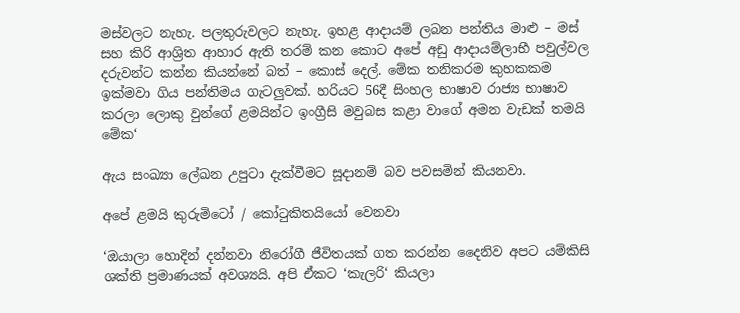මස්වලට නැහැ. පලතුරුවලට නැහැ. ඉහළ ආදායම් ලබන පන්තිය මාළු – මස් සහ කිරි ආශ්‍රිත ආහාර ඇති තරම් කන කොට අපේ අඩු ආදායම්ලාභී පවුල්වල දරුවන්ට කන්න කියන්නේ බත් – කොස් දෙල්. මේක තනිකරම කුහකකම ඉක්මවා ගිය පන්තිමය ගැටලුවක්. හරියට 56දී සිංහල භාෂාව රාජ්‍ය භාෂාව කරලා ලොකු වුන්ගේ ළමයින්ට ඉංග්‍රීසි මවුබස කළා වාගේ අමන වැඩක් තමයි මේක‘

ඇය සංඛ්‍යා ලේඛන උපුටා දැක්වීමට සූදානම් බව පවසමින් කියනවා.

අපේ ළමයි කුරුමිටෝ / කෝටුකිතයියෝ වෙනවා

‘ඔයාලා හොදින් දන්නවා නිරෝගී ජීවිතයක් ගත කරන්න දෛනිව අපට යම්කිසි ශක්ති ප්‍රමාණයක් අවශ්‍යයි. අපි ඒකට ‘කැලරි‘ කියලා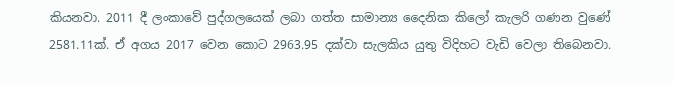කියනවා. 2011 දී ලංකාවේ පුද්ගලයෙක් ලබා ගත්ත සාමාන්‍ය දෛනික කිලෝ කැලරි ගණන වුණේ 2581.11ක්. ඒ අගය 2017 වෙන කොට 2963.95 දක්වා සැලකිය යුතු විදිහට වැඩි වෙලා තිබෙනවා.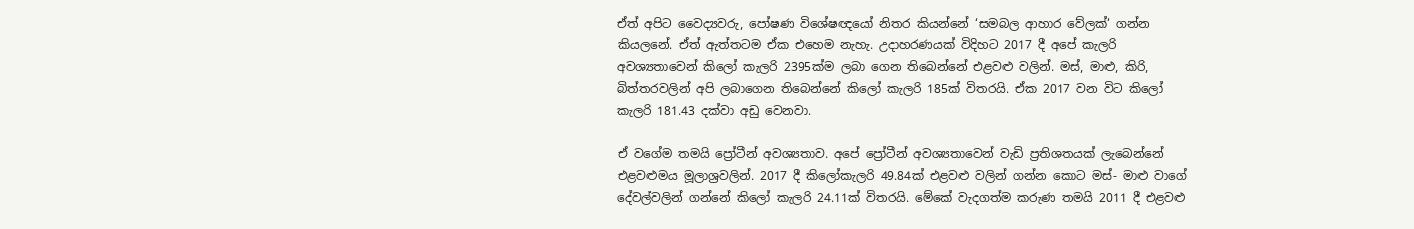ඒත් අපිට වෛද්‍යවරු, පෝෂණ විශේෂඥයෝ නිතර කියන්නේ ‘සමබල ආහාර වේලක්‘ ගන්න කියලනේ. ඒත් ඇත්තටම ඒක එහෙම නැහැ. උදාහරණයක් විදිහට 2017 දී අපේ කැලරි අවශ්‍යතාවෙන් කිලෝ කැලරි 2395ක්ම ලබා ගෙන තිබෙන්නේ එළවළු වලින්. මස්, මාළු, කිරි, බිත්තරවලින් අපි ලබාගෙන තිබෙන්නේ කිලෝ කැලරි 185ක් විතරයි. ඒක 2017 වන විට කිලෝ කැලරි 181.43 දක්වා අඩු වෙනවා.

ඒ වගේම තමයි ප්‍රෝටීන් අවශ්‍යතාව. අපේ ප්‍රෝටීන් අවශ්‍යතාවෙන් වැඩි ප්‍රතිශතයක් ලැබෙන්නේ එළවළුමය මූලාශ්‍රවලින්. 2017 දී කිලෝකැලරි 49.84ක් එළවළු වලින් ගන්න කොට මස්- මාළු වාගේ දේවල්වලින් ගන්නේ කිලෝ කැලරි 24.11ක් විතරයි. මේකේ වැදගත්ම කරුණ තමයි 2011 දී එළවළු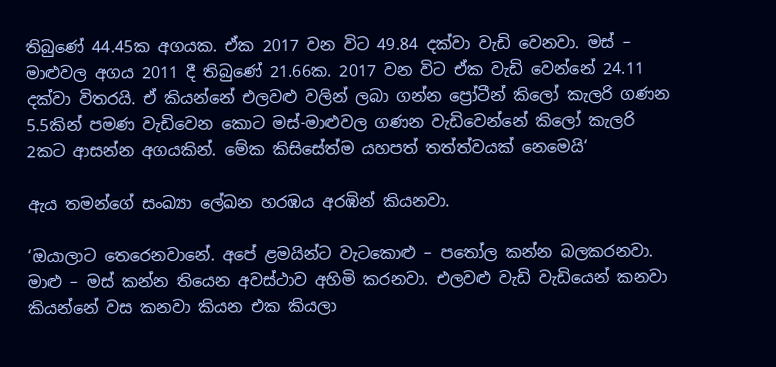තිබුණේ 44.45ක අගයක. ඒක 2017 වන විට 49.84 දක්වා වැඩි වෙනවා. මස් – මාළුවල අගය 2011 දී තිබුණේ 21.66ක. 2017 වන විට ඒක වැඩි වෙන්නේ 24.11 දක්වා විතරයි. ඒ කියන්නේ එලවළු වලින් ලබා ගන්න ප්‍රෝටීන් කිලෝ කැලරි ගණන 5.5කින් පමණ වැඩිවෙන කොට මස්-මාළුවල ගණන වැඩිවෙන්නේ කිලෝ කැලරි 2කට ආසන්න අගයකින්. මේක කිසිසේත්ම යහපත් තත්ත්වයක් නෙමෙයි‘

ඇය තමන්ගේ සංඛ්‍යා ලේඛන හරඹය අරඹින් කියනවා.

‘ඔයාලාට තෙරෙනවානේ. අපේ ළමයින්ට වැටකොළු – පතෝල කන්න බලකරනවා. මාළු – මස් කන්න තියෙන අවස්ථාව අහිමි කරනවා. එලවළු වැඩි වැඩියෙන් කනවා කියන්නේ වස කනවා කියන එක කියලා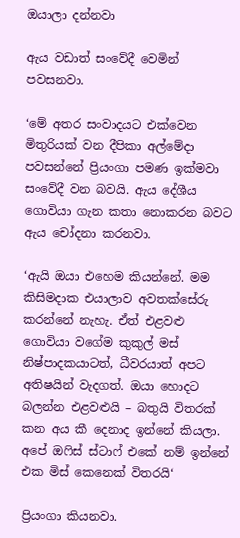ඔයාලා දන්නවා

ඇය වඩාත් සංවේදී වෙමින් පවසනවා.

‘මේ අතර සංවාදයට එක්වෙන මිතුරියක් වන දීපිකා අල්මේදා පවසන්නේ ප්‍රියංගා පමණ ඉක්මවා සංවේදී වන බවයි. ඇය දේශීය ගොවියා ගැන කතා නොකරන බවට ඇය චෝදනා කරනවා.

‘ඇයි ඔයා එහෙම කියන්නේ. මම කිසිමදාක එයාලාව අවතක්සේරු කරන්නේ නැහැ. ඒත් එළවළු ගොවියා වගේම කුකුල් මස් නිෂ්පාදකයාටත්, ධීවරයාත් අපට අතිෂයින් වැදගත්. ඔයා හොදට බලන්න එළවළුයි – බතුයි විතරක් කන අය කී දෙනාද ඉන්නේ කියලා. අපේ ඔෆිස් ස්ටාෆ් එකේ නම් ඉන්නේ එක මිස් කෙනෙක් විතරයි‘

ප්‍රියංගා කියනවා.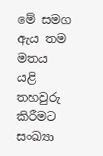මේ සමග ඇය තම මතය යළි තහවුරු කිරීමට සංඛ්‍යා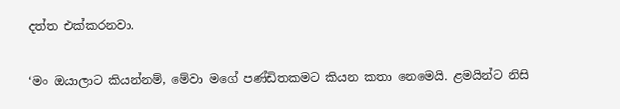දත්ත එක්කරනවා.

‘මං ඔයාලාට කියන්නම්, මේවා මගේ පණ්ඩිතකමට කියන කතා නෙමෙයි. ළමයින්ට නිසි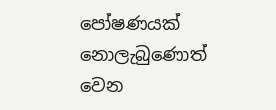පෝෂණයක් නොලැබුණොත් වෙන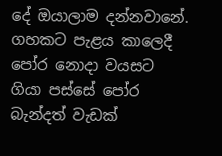දේ ඔයාලාම දන්නවානේ. ගහකට පැළය කාලෙදී පෝර නොදා වයසට ගියා පස්සේ පෝර බැන්දත් වැඩක්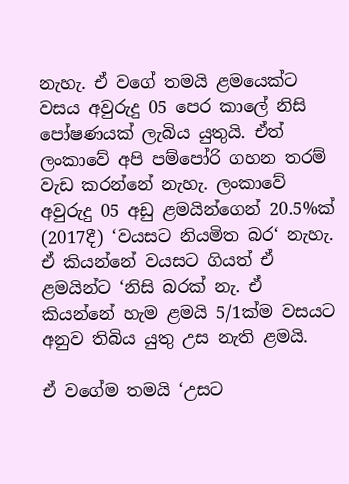නැහැ. ඒ වගේ තමයි ළමයෙක්ට වසය අවුරුදු 05 පෙර කාලේ නිසි පෝෂණයක් ලැබිය යුතුයි. ඒත් ලංකාවේ අපි පම්පෝරි ගහන තරම් වැඩ කරන්නේ නැහැ. ලංකාවේ අවුරුදු 05 අඩු ළමයින්ගෙන් 20.5%ක් (2017දී) ‘වයසට නියමිත බර‘ නැහැ. ඒ කියන්නේ වයසට ගියත් ඒ ළමයින්ට ‘නිසි බරක් නැ. ඒ කියන්නේ හැම ළමයි 5/1ක්ම වසයට අනුව තිබිය යුතු උස නැති ළමයි.

ඒ වගේම තමයි ‘උසට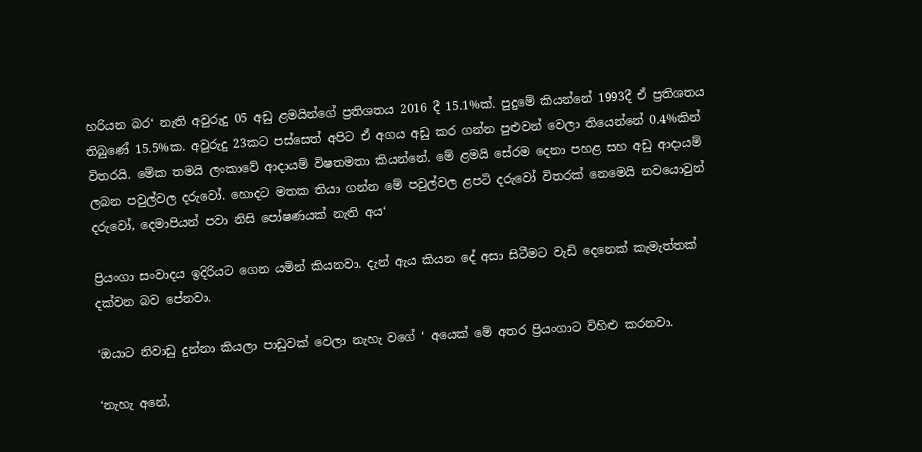හරියන බර‘ නැති අවුරුදු 05 අඩු ළමයින්ගේ ප්‍රතිශතය 2016 දී 15.1%ක්. පුදුමේ කියන්නේ 1993දී ඒ ප්‍රතිශතය තිබුණේ 15.5%ක. අවුරුදු 23කට පස්සෙත් අපිට ඒ අගය අඩු කර ගන්න පුළුවන් වෙලා තියෙන්නේ 0.4%කින් විතරයි. මේක තමයි ලංකාවේ ආදායම් විෂතමතා කියන්නේ. මේ ළමයි සේරම දෙනා පහළ සහ අඩු ආදායම් ලබන පවුල්වල දරුවෝ. හොදට මතක තියා ගන්න මේ පවුල්වල ළපටි දරුවෝ විතරක් නෙමෙයි නවයොවුන් දරුවෝ, දෙමාපියන් පවා නිසි පෝෂණයක් නැති අය‘

ප්‍රියංගා සංවාදය ඉදිරියට ගෙන යමින් කියනවා. දැන් ඇය කියන දේ අසා සිටීමට වැඩි දෙනෙක් කැමැත්තක් දක්වන බව පේනවා.

‘ඔයාට නිවාඩු දුන්නා කියලා පාඩුවක් වෙලා නැහැ වගේ ‘ අයෙක් මේ අතර ප්‍රියංගාට විහිළු කරනවා.

‘නැහැ අනේ,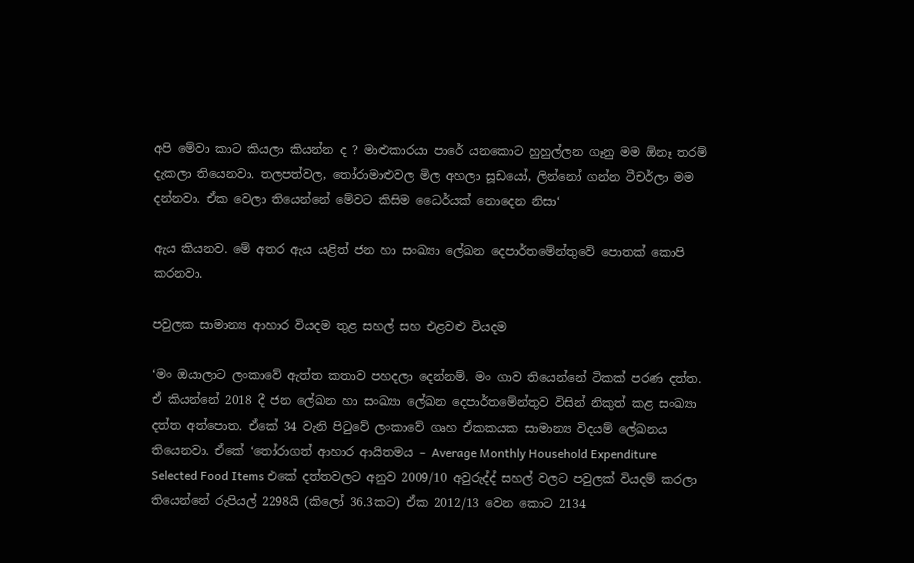අපි මේවා කාට කියලා කියන්න ද ? මාළුකාරයා පාරේ යනකොට හුහුල්ලන ගෑනු මම ඕනෑ තරම් දැකලා තියෙනවා. තලපත්වල, තෝරාමාළුවල මිල අහලා සූඩයෝ, ලින්නෝ ගන්න ටීචර්ලා මම දන්නවා. ඒක වෙලා තියෙන්නේ මේවට කිසිම ධෛර්යක් නොදෙන නිසා‘

ඇය කියනව. මේ අතර ඇය යළිත් ජන හා සංඛ්‍යා ලේඛන දෙපාර්තමේන්තුවේ පොතක් කොපි කරනවා.

පවුලක සාමාන්‍ය ආහාර වියදම තුළ සහල් සහ එළවළු වියදම

‘මං ඔයාලාට ලංකාවේ ඇත්ත කතාව පහදලා දෙන්නම්. මං ගාව තියෙන්නේ ටිකක් පරණ දත්ත. ඒ කියන්නේ 2018 දී ජන ලේඛන හා සංඛ්‍යා ලේඛන දෙපාර්තමේන්තුව විසින් නිකුත් කළ සංඛ්‍යා දත්ත අත්පොත. ඒකේ 34 වැනි පිටුවේ ලංකාවේ ගෘහ ඒකකයක සාමාන්‍ය විදයම් ලේඛනය තියෙනවා. ඒකේ ‘තෝරාගත් ආහාර ආයිතමය – Average Monthly Household Expenditure Selected Food Items එකේ දත්තවලට අනුව 2009/10 අවුරුද්ද් සහල් වලට පවුලක් වියදම් කරලා තියෙන්නේ රුපියල් 2298යි (කිලෝ 36.3කට) ඒක 2012/13 වෙන කොට 2134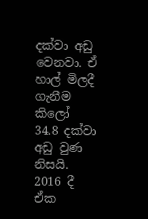දක්වා අඩු වෙනවා. ඒ හාල් මිලදී ගැනීම කිලෝ 34.8 දක්වා අඩු වුණ නිසයි. 2016 දී ඒක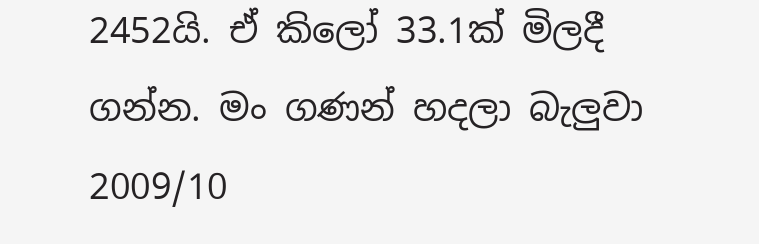2452යි. ඒ කිලෝ 33.1ක් මිලදී ගන්න. මං ගණන් හදලා බැලුවා 2009/10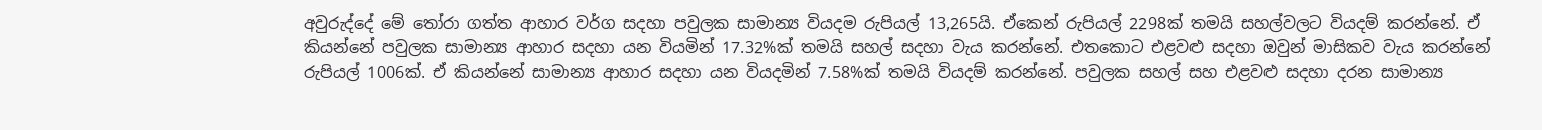අවුරුද්දේ මේ තෝරා ගත්ත ආහාර වර්ග සදහා පවුලක සාමාන්‍ය වියදම රුපියල් 13,265යි. ඒකෙන් රුපියල් 2298ක් තමයි සහල්වලට වියදම් කරන්නේ. ඒ කියන්නේ පවුලක සාමාන්‍ය ආහාර සදහා යන වියමින් 17.32%ක් තමයි සහල් සදහා වැය කරන්නේ. එතකොට එළවළු සදහා ඔවුන් මාසිකව වැය කරන්නේ රුපියල් 1006ක්. ඒ කියන්නේ සාමාන්‍ය ආහාර සදහා යන වියදමින් 7.58%ක් තමයි වියදම් කරන්නේ. පවුලක සහල් සහ එළවළු සදහා දරන සාමාන්‍ය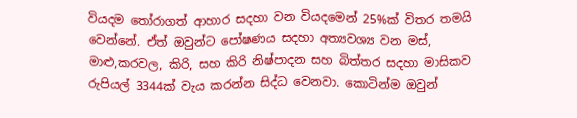වියදම තෝරාගත් ආහාර සදහා වන වියදමෙන් 25%ක් විතර තමයි වෙන්නේ. ඒත් ඔවුන්ට පෝෂණය සදහා අත්‍යවශ්‍ය වන මස්, මාළු,කරවල, කිරි, සහ කිරි නිෂ්පාදන සහ බිත්තර සදහා මාසිකව රුපියල් 3344ක් වැය කරන්න සිද්ධ වෙනවා. කොටින්ම ඔවුන්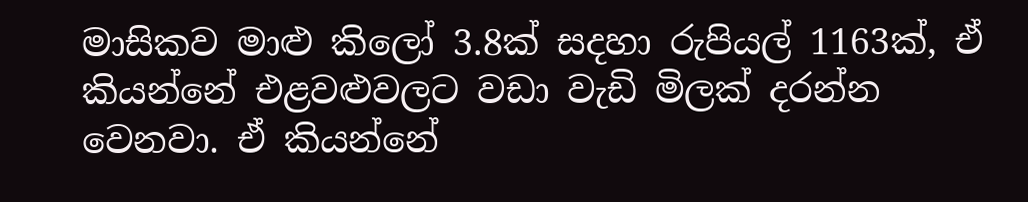මාසිකව මාළු කිලෝ 3.8ක් සදහා රුපියල් 1163ක්, ඒ කියන්නේ එළවළුවලට වඩා වැඩි මිලක් දරන්න වෙනවා. ඒ කියන්නේ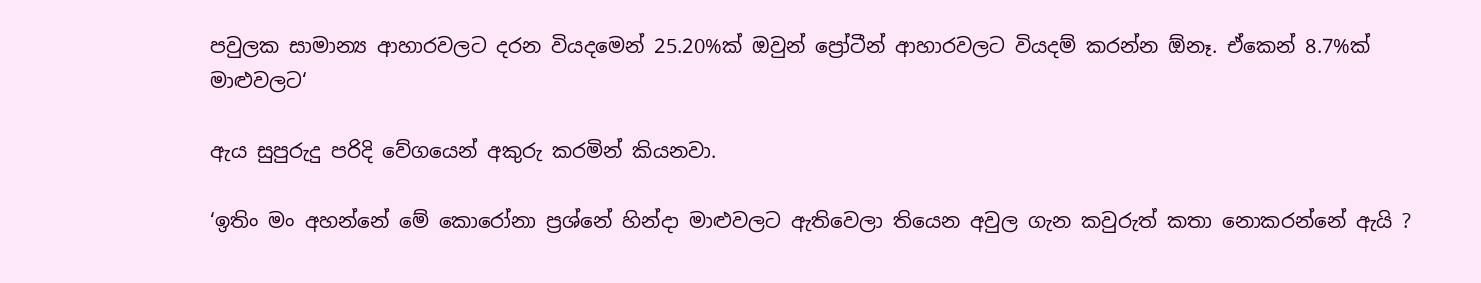පවුලක සාමාන්‍ය ආහාරවලට දරන වියදමෙන් 25.20%ක් ඔවුන් ප්‍රෝටීන් ආහාරවලට වියදම් කරන්න ඕනෑ. ඒකෙන් 8.7%ක් මාළුවලට‘

ඇය සුපුරුදු පරිදි වේගයෙන් අකුරු කරමින් කියනවා.

‘ඉතිං මං අහන්නේ මේ කොරෝනා ප්‍රශ්නේ හින්දා මාළුවලට ඇතිවෙලා තියෙන අවුල ගැන කවුරුත් කතා නොකරන්නේ ඇයි ?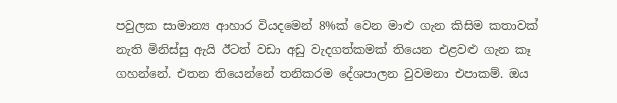පවුලක සාමාන්‍ය ආහාර වියදමෙන් 8%ක් වෙන මාළු ගැන කිසිම කතාවක් නැති මිනිස්සු ඇයි ඊටත් වඩා අඩු වැදගත්කමක් තියෙන එළවළු ගැන කෑ ගහන්නේ. එතන තියෙන්නේ තනිකරම දේශපාලන වුවමනා එපාකම්. ඔය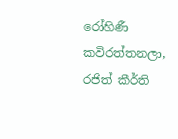රෝහිණී කවිරත්තනලා, රජිත් කීර්ති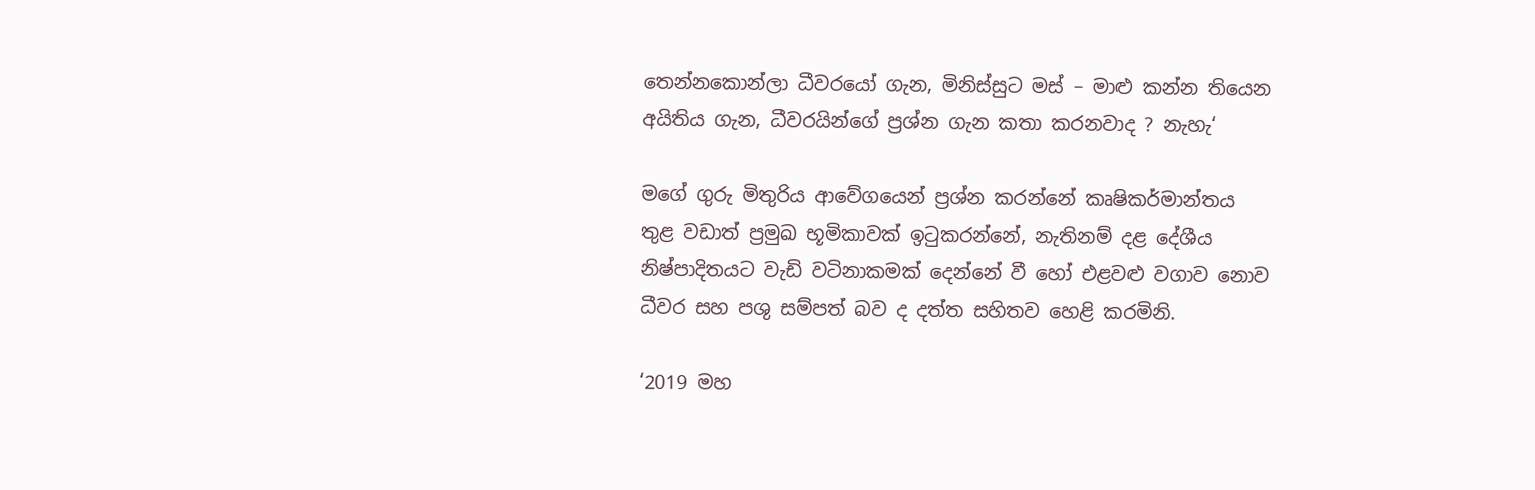තෙන්නකොන්ලා ධීවරයෝ ගැන, මිනිස්සුට මස් – මාළු කන්න තියෙන අයිතිය ගැන, ධීවරයින්ගේ ප්‍රශ්න ගැන කතා කරනවාද ? නැහැ‘

මගේ ගුරු මිතුරිය ආවේගයෙන් ප්‍රශ්න කරන්නේ කෘෂිකර්මාන්තය තුළ වඩාත් ප්‍රමුඛ භූමිකාවක් ඉටුකරන්නේ, නැතිනම් දළ දේශීය නිෂ්පාදිතයට වැඩි වටිනාකමක් දෙන්නේ වී හෝ එළවළු වගාව නොව ධීවර සහ පශු සම්පත් බව ද දත්ත සහිතව හෙළි කරමිනි.

‘2019 මහ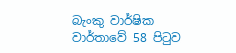බැංකු වාර්ෂික වාර්තාවේ 58 පිටුව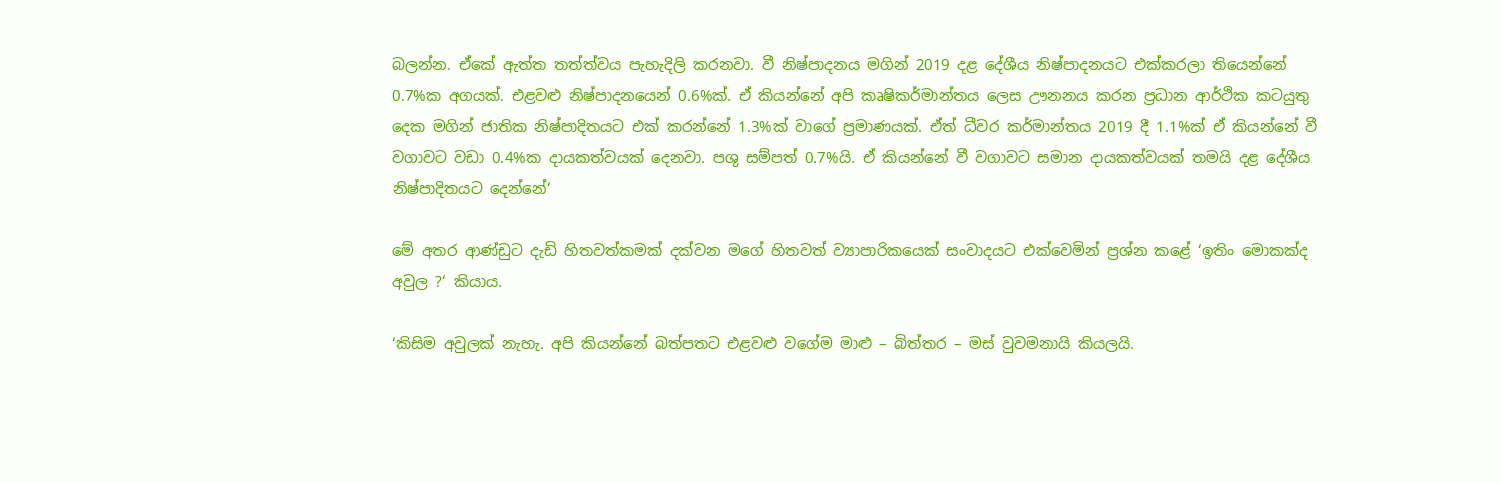බලන්න. ඒකේ ඇත්ත තත්ත්වය පැහැදිලි කරනවා. වී නිෂ්පාදනය මගින් 2019 දළ දේශීය නිෂ්පාදනයට එක්කරලා තියෙන්නේ 0.7%ක අගයක්. එළවළු නිෂ්පාදනයෙන් 0.6%ක්. ඒ කියන්නේ අපි කෘෂිකර්මාන්තය ලෙස ඌනනය කරන ප්‍රධාන ආර්ථික කටයුතු දෙක මගින් ජාතික නිෂ්පාදිතයට එක් කරන්නේ 1.3%ක් වාගේ ප්‍රමාණයක්. ඒත් ධීවර කර්මාන්තය 2019 දී 1.1%ක් ඒ කියන්නේ වී වගාවට වඩා 0.4%ක දායකත්වයක් දෙනවා. පශු සම්පත් 0.7%යි. ඒ කියන්නේ වී වගාවට සමාන දායකත්වයක් තමයි දළ දේශීය නිෂ්පාදිතයට දෙන්නේ‘

මේ අතර ආණ්ඩුට දැඩි හිතවත්කමක් දක්වන මගේ හිතවත් ව්‍යාපාරිකයෙක් සංවාදයට එක්වෙමින් ප්‍රශ්න කළේ ‘ඉතිං මොකක්ද අවුල ?‘ කියාය.

‘කිසිම අවුලක් නැහැ. අපි කියන්නේ බත්පතට එළවළු වගේම මාළු – බිත්තර – මස් වුවමනායි කියලයි.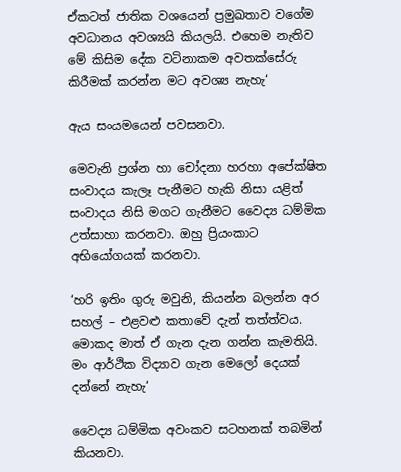ඒකටත් ජාතික වශයෙන් ප්‍රමුඛතාව වගේම අවධානය අවශ්‍යයි කියලයි. එහෙම නැතිව මේ කිසිම දේක වටිනාකම අවතක්සේරු කිරීමක් කරන්න මට අවශ්‍ය නැහැ‘

ඇය සංයමයෙන් පවසනවා.

මෙවැනි ප්‍රශ්න හා චෝදනා හරහා අපේක්ෂිත සංවාදය කැලෑ පැනීමට හැකි නිසා යළිත් සංවාදය නිසි මගට ගැනීමට වෛද්‍ය ධම්මික උත්සාහා කරනවා. ඔහු ප්‍රියංකාට අභියෝගයක් කරනවා.

‘හරි ඉතිං ගුරු මවුනි, කියන්න බලන්න අර සහල් – එළවළු කතාවේ දැන් තත්ත්වය. මොකද මාත් ඒ ගැන දැන ගන්න කැමතියි. මං ආර්ථික විද්‍යාව ගැන මෙලෝ දෙයක් දන්නේ නැහැ‘

වෛද්‍ය ධම්මික අවංකව සටහනක් තබමින් කියනවා.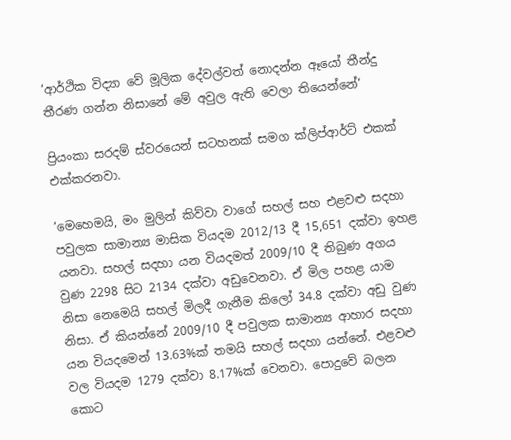‘ආර්ථික විද්‍යා වේ මූලික දේවල්වත් නොදන්න ඈයෝ තීන්දු තීරණ ගන්න නිසානේ මේ අවුල ඇති වෙලා තියෙන්නේ‘

ප්‍රියංකා සරදම් ස්වරයෙන් සටහනක් සමග ක්ලිප්ආර්ට් එකක් එක්කරනවා.

‘මෙහෙමයි, මං මුලින් කිව්වා වාගේ සහල් සහ එළවළු සදහා පවුලක සාමාන්‍ය මාසික වියදම 2012/13 දී 15,651 දක්වා ඉහළ යනවා. සහල් සදහා යන වියදමත් 2009/10 දී තිබුණ අගය වුණ 2298 සිට 2134 දක්වා අඩුවෙනවා. ඒ මිල පහළ යාම නිසා නෙමෙයි සහල් මිලදී ගැනීම කිලෝ 34.8 දක්වා අඩු වුණ නිසා. ඒ කියන්නේ 2009/10 දී පවුලක සාමාන්‍ය ආහාර සදහා යන වියදමෙන් 13.63%ක් තමයි සහල් සදහා යන්නේ. එළවළු වල වියදම 1279 දක්වා 8.17%ක් වෙනවා. පොදුවේ බලන කොට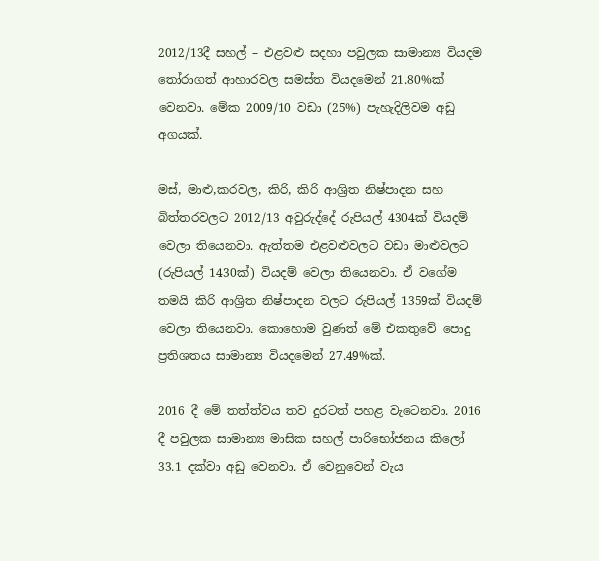2012/13දී සහල් – එළවළු සදහා පවුලක සාමාන්‍ය වියදම තෝරාගත් ආහාරවල සමස්ත වියදමෙන් 21.80%ක් වෙනවා. මේක 2009/10 වඩා (25%) පැහැදිලිවම අඩු අගයක්.

මස්, මාළු,කරවල, කිරි, කිරි ආශ්‍රිත නිෂ්පාදන සහ බිත්තරවලට 2012/13 අවුරුද්දේ රුපියල් 4304ක් වියදම් වෙලා තියෙනවා. ඇත්තම එළවළුවලට වඩා මාළුවලට (රුපියල් 1430ක්) වියදම් වෙලා තියෙනවා. ඒ වගේම තමයි කිරි ආශ්‍රිත නිෂ්පාදන වලට රුපියල් 1359ක් වියදම් වෙලා තියෙනවා. කොහොම වුණත් මේ එකතුවේ පොදු ප්‍රතිශතය සාමාන්‍ය වියදමෙන් 27.49%ක්.

2016 දී මේ තත්ත්වය තව දුරටත් පහළ වැටෙනවා. 2016 දී පවුලක සාමාන්‍ය මාසික සහල් පාරිභෝජනය කිලෝ 33.1 දක්වා අඩු වෙනවා. ඒ වෙනුවෙන් වැය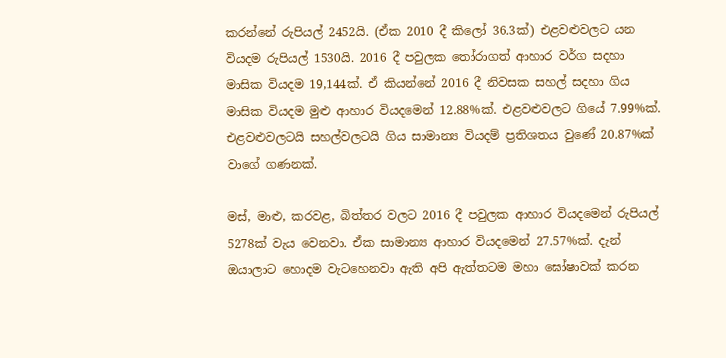කරන්නේ රුපියල් 2452යි. (ඒක 2010 දී කි‍ලෝ 36.3ක්) එළවළුවලට යන වියදම රුපියල් 1530යි. 2016 දී පවුලක තෝරාගත් ආහාර වර්ග සදහා මාසික වියදම 19,144ක්. ඒ කියන්නේ 2016 දී නිවසක සහල් සදහා ගිය මාසික වියදම මුළු ආහාර වියදමෙන් 12.88%ක්. එළවළුවලට ගියේ 7.99%ක්. එළවළුවලටයි සහල්වලටයි ගිය සාමාන්‍ය වියදම් ප්‍රතිශතය වු‍ණේ 20.87%ක් වාගේ ගණනක්.

මස්, මාළු, කරවළ, බිත්තර වලට 2016 දී පවුලක ආහාර වියදමෙන් රුපියල් 5278ක් වැය වෙනවා. ඒක සාමාන්‍ය ආහාර වියදමෙන් 27.57%ක්. දැන් ඔයාලාට හොදම වැටහෙනවා ඇති අපි ඇත්තටම මහා ඝෝෂාවක් කරන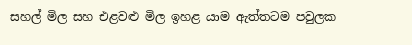සහල් මිල සහ එළවළු මිල ඉහළ යාම ඇත්තටම පවුලක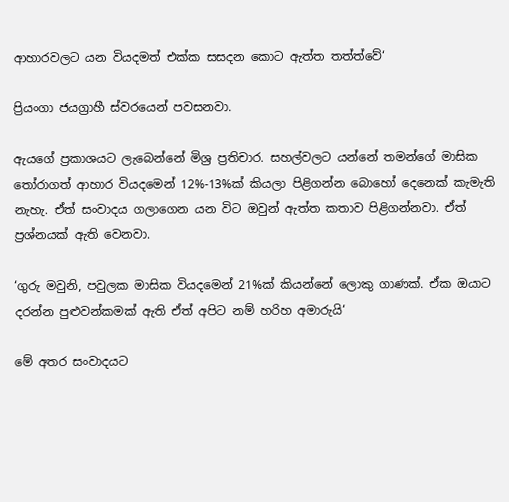ආහාරවලට යන වියදමත් එක්ක සසදන කොට ඇත්ත තත්ත්වේ‘

ප්‍රියංගා ජයග්‍රාහී ස්වරයෙන් පවසනවා.

ඇයගේ ප්‍රකාශයට ලැබෙන්නේ මිශ්‍ර ප්‍රතිචාර. සහල්වලට යන්නේ තමන්ගේ මාසික තෝරාගත් ආහාර වියදමෙන් 12%-13%ක් කියලා පිළිගන්න බොහෝ දෙනෙක් කැමැති නැහැ. ඒත් සංවාදය ගලාගෙන යන විට ඔවුන් ඇත්ත කතාව පිළිගන්නවා. ඒත් ප්‍රශ්නයක් ඇති වෙනවා.

‘ගුරු මවුනි, පවුලක මාසික වියදමෙන් 21%ක් කියන්නේ ලොකු ගාණක්. ඒක ඔයාට දරන්න පුළුවන්කමක් ඇති ඒත් අපිට නම් හරිහ අමාරුයි‘

මේ අතර සංවාදයට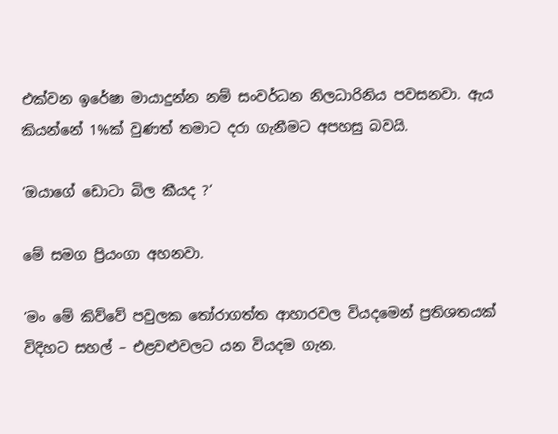එක්වන ඉරේෂා මායාදුන්න නම් සංවර්ධන නිලධාරිනිය පවසනවා. ඇය කියන්නේ 1%ක් වුණත් තමාට දරා ගැනීමට අපහසු බවයි.

‘ඔයාගේ ඩොටා බිල කීයද ?‘

මේ සමග ප්‍රියංගා අහනවා.

‘මං මේ කිව්වේ පවුලක තෝරාගත්ත ආහාරවල වියදමෙන් ප්‍රතිශතයක් විදිහට සහල් – එළවළුවලට යන වියදම ගැන.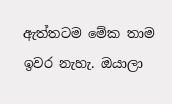ඇත්තටම මේක තාම ඉවර නැහැ. ඔයාලා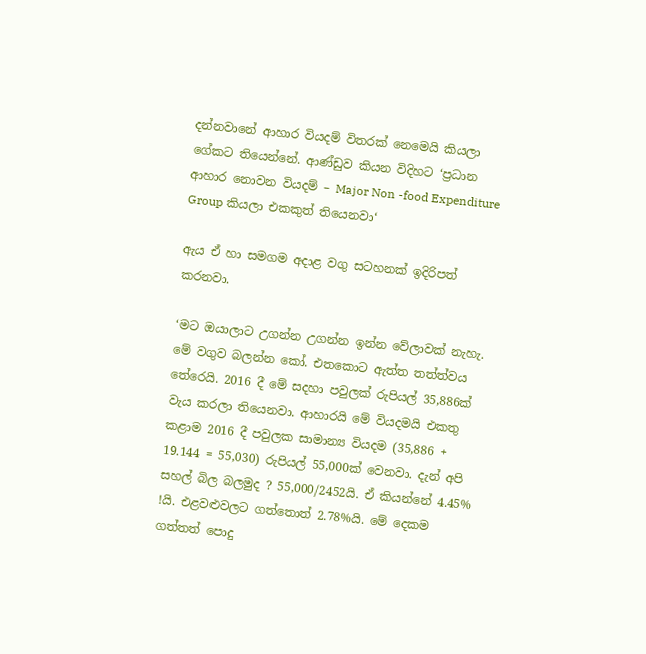දන්නවානේ ආහාර වියදම් විතරක් නෙමෙයි කියලා ගේකට තියෙන්නේ. ආණ්ඩුව කියන විදිහට ‘ප්‍රධාන ආහාර නොවන වියදම් – Major Non -food Expenditure Group කියලා එකකුත් තියෙනවා‘

ඇය ඒ හා සමගම අදාළ වගු සටහනක් ඉදිරිපත් කරනවා.

‘මට ඔයාලාට උගන්න උගන්න ඉන්න වේලාවක් නැහැ. මේ වගුව බලන්න කෝ. එතකොට ඇත්ත තත්ත්වය තේරෙයි. 2016 දී මේ සදහා පවුලක් රුපියල් 35,886ක් වැය කරලා තියෙනවා. ආහාරයි මේ වියදමයි එකතු කළාම 2016 දී පවුලක සාමාන්‍ය වියදම (35,886 + 19.144 = 55,030) රුපියල් 55,000ක් වෙනවා. දැන් අපි සහල් බිල බලමුද ? 55,000/2452යි. ඒ කියන්නේ 4.45% !යි. එළවළුවලට ගත්තොත් 2.78%යි. මේ දෙකම ගත්තත් පොදු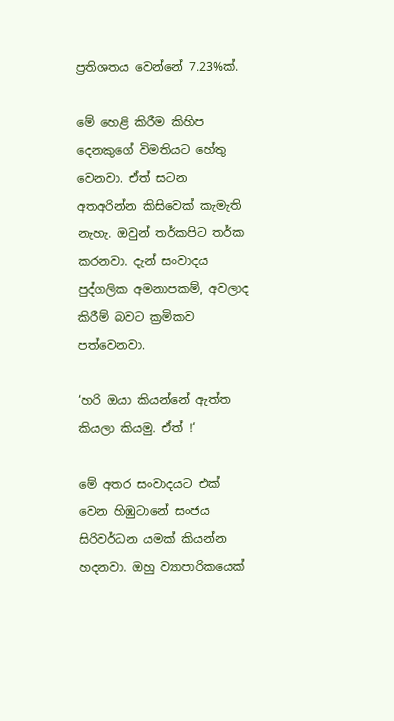ප්‍රතිශතය වෙන්නේ 7.23%ක්.

මේ හෙළි කිරීම කිහිප දෙනකුගේ විමතියට හේතු වෙනවා. ඒත් සටන අතඅරින්න කිසිවෙක් කැමැති නැහැ. ඔවුන් තර්කපිට තර්ක කරනවා. දැන් සංවාදය පුද්ගලික අමනාපකම්, අවලාද කිරීම් බවට ක්‍රමිකව පත්වෙනවා.

‘හරි ඔයා කියන්නේ ඇත්ත කියලා කියමු. ඒත් !‘

මේ අතර සංවාදයට එක් වෙන හිඹුටානේ සංජය සිරිවර්ධන යමක් කියන්න හදනවා. ඔහු ව්‍යාපාරිකයෙක්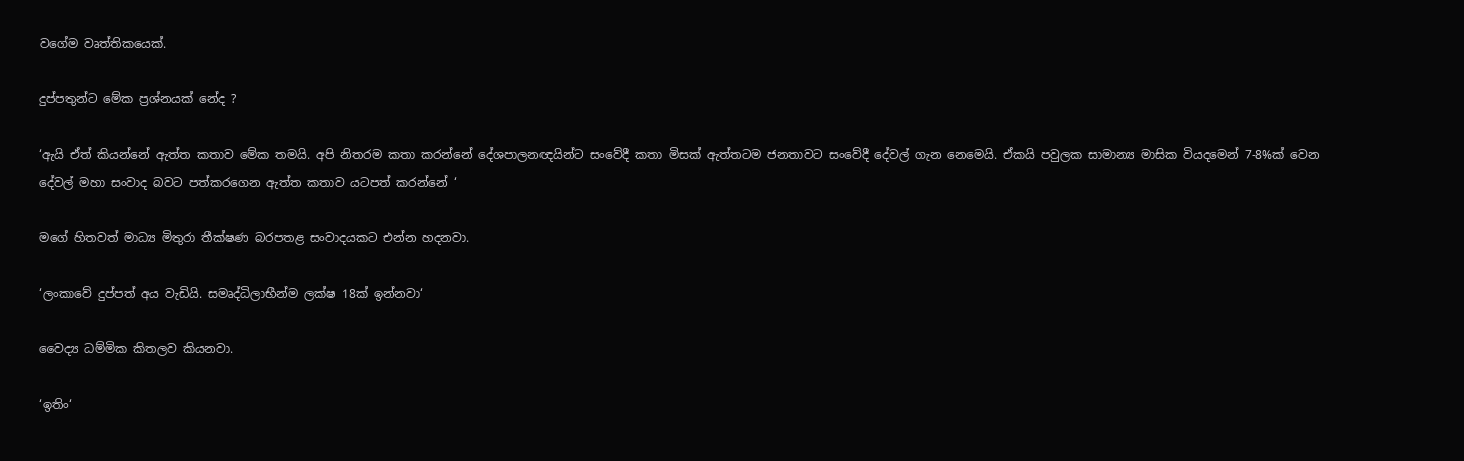වගේම වෘත්තිකයෙක්.

දුප්පතුන්ට මේක ප්‍රශ්නයක් නේද ?

‘ඇයි ඒත් කියන්නේ ඇත්ත කතාව මේක තමයි. අපි නිතරම කතා කරන්නේ දේශපාලනඥයින්ට සංවේදී කතා මිසක් ඇත්තටම ජනතාවට සංවේදී දේවල් ගැන නෙමෙයි. ඒකයි පවුලක සාමාන්‍ය මාසික වියදමෙන් 7-8%ක් වෙන දේවල් මහා සංවාද බවට පත්කරගෙන ඇත්ත කතාව යටපත් කරන්නේ ‘

මගේ හිතවත් මාධ්‍ය මිතුරා තීක්ෂණ බරපතළ සංවාදයකට එන්න හදනවා.

‘ලංකාවේ දුප්පත් අය වැඩියි. සමෘද්ධිලාභීන්ම ලක්ෂ 18ක් ඉන්නවා‘

වෛද්‍ය ධම්මික කිතලව කියනවා.

‘ඉතිං‘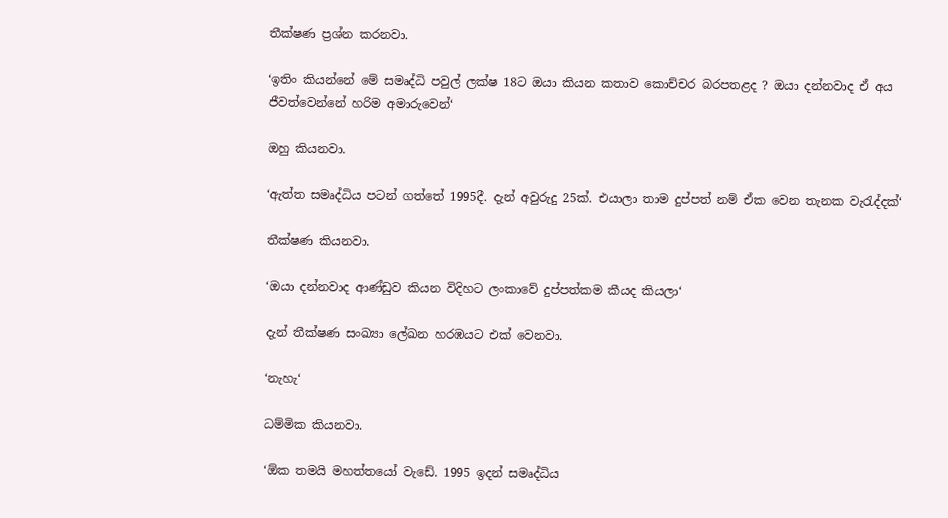තීක්ෂණ ප්‍රශ්න කරනවා.

‘ඉතිං කියන්නේ මේ සමෘද්ධි පවුල් ලක්ෂ 18ට ඔයා කියන කතාව කොච්චර බරපතළද ? ඔයා දන්නවාද ඒ අය ජීවත්වෙන්නේ හරිම අමාරුවෙන්‘

ඔහු කියනවා.

‘ඇත්ත සමෘද්ධිය පටන් ගත්තේ 1995දී. දැන් අවුරුදු 25ක්. එයාලා තාම දුප්පත් නම් ඒක වෙන තැනක වැරැද්දක්‘

තීක්ෂණ කියනවා.

‘ඔයා දන්නවාද ආණ්ඩුව කියන විදිහට ලංකාවේ දුප්පත්කම කීයද කියලා‘

දැන් තීක්ෂණ සංඛ්‍යා ලේඛන හරඹයට එක් වෙනවා.

‘නැහැ‘

ධම්මික කියනවා.

‘ඕක තමයි මහත්තයෝ වැඩේ. 1995 ඉදන් සමෘද්ධිය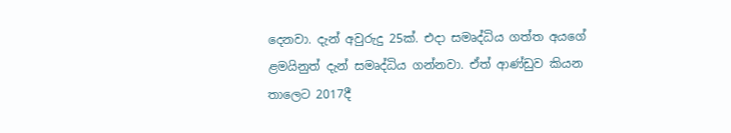දෙනවා. දැන් අවුරුදු 25ක්. එදා සමෘද්ධිය ගත්ත අයගේ ළමයිනුත් දැන් සමෘද්ධිය ගන්නවා. ඒත් ආණ්ඩුව කියන තාලෙට 2017දී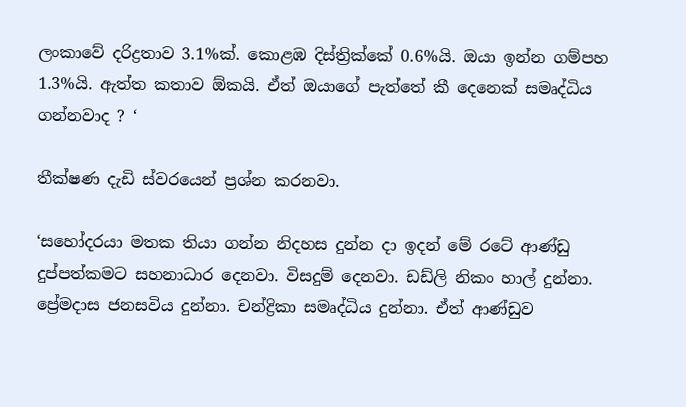ලංකාවේ දරිද්‍රතාව 3.1%ක්. කොළඹ දිස්ත්‍රික්කේ 0.6%යි. ඔයා ඉන්න ගම්පහ 1.3%යි. ඇත්ත කතාව ඕකයි. ඒත් ඔයාගේ පැත්තේ කී දෙනෙක් සමෘද්ධිය ගන්නවාද ? ‘

තීක්ෂණ දැඩි ස්වරයෙන් ප්‍රශ්න කරනවා.

‘සහෝදරයා මතක තියා ගන්න නිදහස දුන්න දා ඉදන් මේ රටේ ආණ්ඩු දුප්පත්කමට සහනාධාර දෙනවා. විසදුම් දෙනවා. ඩඩ්ලි නිකං හාල් දුන්නා. ප්‍රේමදාස ජනසවිය දුන්නා. චන්ද්‍රිකා සමෘද්ධිය දුන්නා. ඒත් ආණ්ඩුව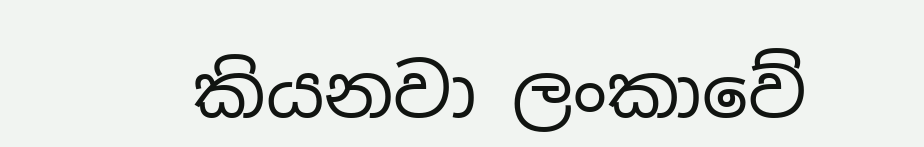කියනවා ලංකාවේ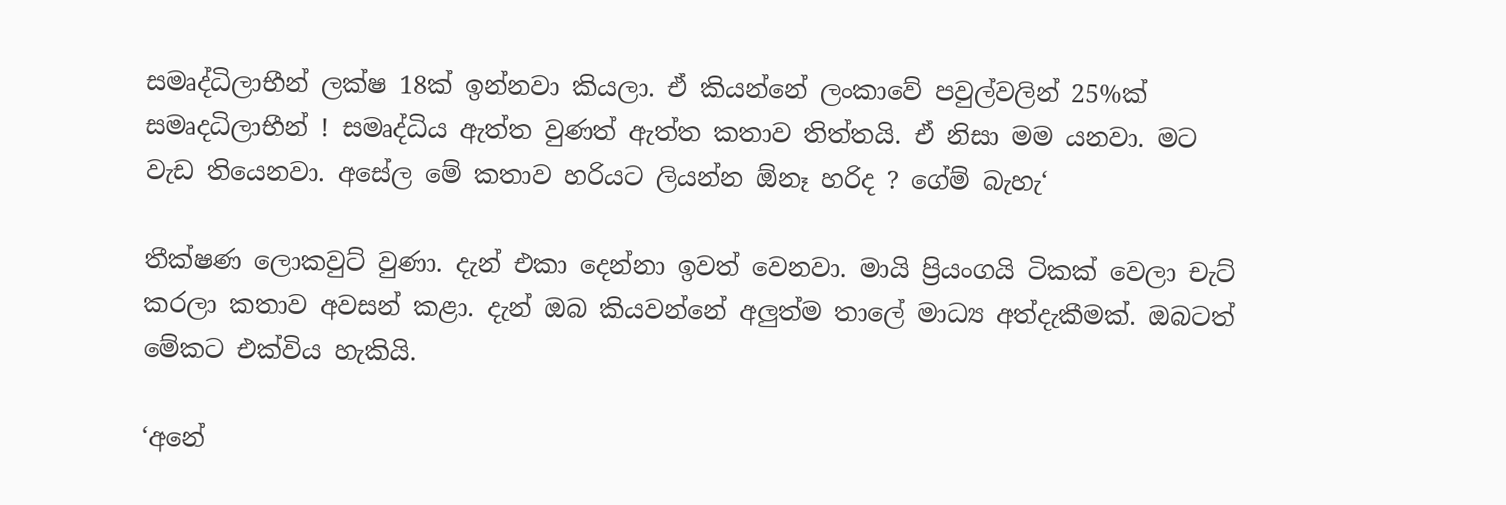සමෘද්ධිලාභීන් ලක්ෂ 18ක් ඉන්නවා කියලා. ඒ කියන්නේ ලංකාවේ පවුල්වලින් 25%ක් සමෘදධිලාභීන් ! සමෘද්ධිය ඇත්ත වුණත් ඇත්ත කතාව තිත්තයි. ඒ නිසා මම යනවා. මට වැඩ තියෙනවා. අසේල මේ කතාව හරියට ලියන්න ඕනෑ හරිද ? ගේම් බැහැ‘

තීක්ෂණ ලොකවුට් වුණා. දැන් එකා දෙන්නා ඉවත් වෙනවා. මායි ප්‍රියංගයි ටිකක් වෙලා චැට් කරලා කතාව අවසන් කළා. දැන් ඔබ කියවන්නේ අලුත්ම තාලේ මාධ්‍ය අත්දැකීමක්. ඔබටත් මේකට එක්විය හැකියි.

‘අනේ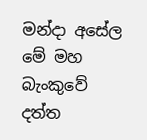මන්දා අසේල මේ මහ බැංකුවේ දත්ත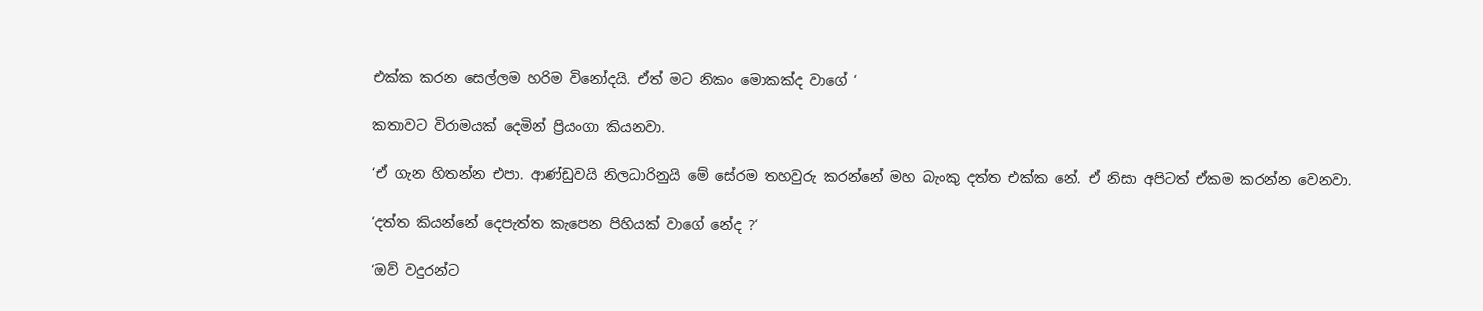එක්ක කරන සෙල්ලම හරිම විනෝදයි. ඒත් මට නිකං මොකක්ද වාගේ ‘

කතාවට විරාමයක් දෙමින් ප්‍රියංගා කියනවා.

‘ඒ ගැන හිතන්න එපා. ආණ්ඩුවයි නිලධාරිනුයි මේ සේරම තහවුරු කරන්නේ මහ බැංකු දත්ත එක්ක නේ. ඒ නිසා අපිටත් ඒකම කරන්න වෙනවා.

‘දත්ත කියන්නේ දෙපැත්ත කැපෙන පිහියක් වාගේ නේද ?‘

‘ඔව් වදුරන්ට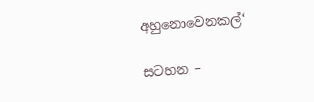අහුනොවෙනකල්‘

සටහන –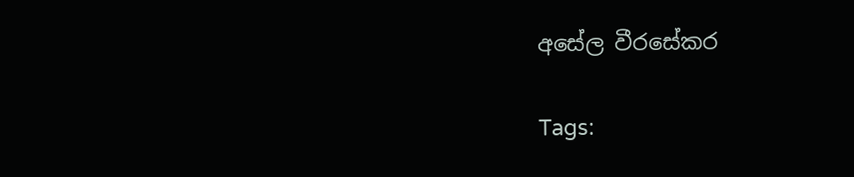අසේල වීරසේකර

Tags: